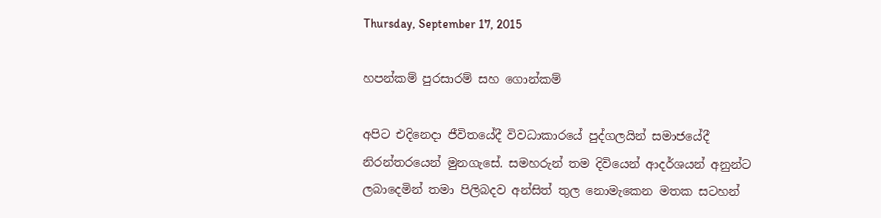Thursday, September 17, 2015

හපන්කම් පුරසාරම් සහ ගොන්කම්

අපිට එදිනෙදා ජීවිතයේදී විවධාකාරයේ පුද්ගලයින් සමාජයේදී නිරන්තරයෙන් මුනගැසේ. සමහරුන් තම දිවියෙන් ආදර්ශයන් අනුන්ට ලබාදෙමින් තමා පිලිබදව අන්සිත් තුල නොමැකෙන මතක සටහන්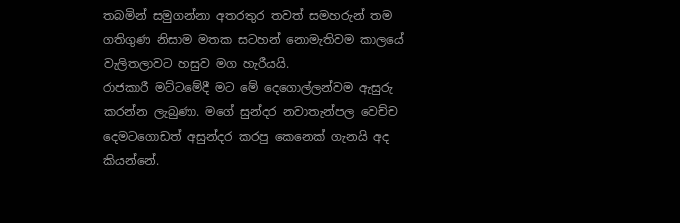තබමින් සමුගන්නා අතරතුර තවත් සමහරුන් තම ගතිගුණ නිසාම මතක සටහන් නොමැතිවම කාලයේ වැලිතලාවට හසුව මග හැරීයයි.
රාජකාරී මට්ටමේදී මට මේ දෙගොල්ලන්වම ඇසුරු කරන්න ලැබුණා. මගේ සුන්දර නවාතැන්පල වෙච්ච දෙමටගොඩත් අසුන්දර කරපු කෙනෙක් ගැනයි අද කියන්නේ.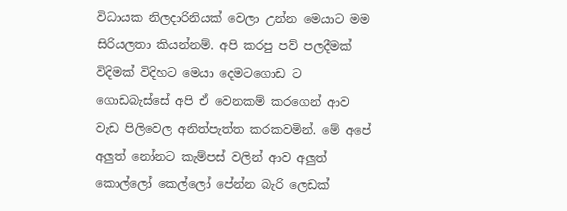විධායක නිලදාරිනියක් වෙලා උන්න මෙයාට මම සිරියලතා කියන්නම්. අපි කරපු පව් පලදීමක් විදිමක් විදිහට මෙයා දෙමටගොඩ ට ගොඩබැස්සේ අපි ඒ වෙනකම් කරගෙන් ආව වැඩ පිලිවෙල අනිත්පැත්ත කරකවමින්. මේ අපේ අලුත් නෝනට කැම්පස් වලින් ආව අලුත් කොල්ලෝ කෙල්ලෝ පේන්න බැරි ලෙඩක්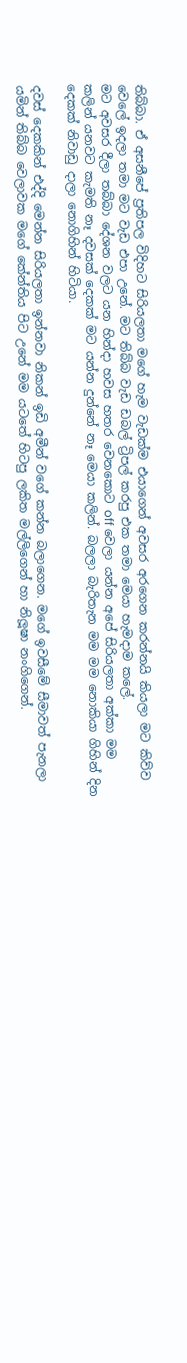තිබ්බා. ඒ අසනීපේ ප්‍රතිපල විදිහට සිරියලතා මගේ හැම වැඩක්ම එයාගෙන් අවසර අරගෙන කරන්නයි කියලා මට කිව්ව වෙලේ ඉදලා තමා මට වැඩ එපා උනේ. මට තිබ්බ වැඩ ඩබල් ට්‍රිපල් කරපු එක තමා මෙයා හැමදාම කලේ.
මට අවසර දීලා තබ්බා දේශන වලට යන හින්දා හවස හතර වෙනකොට off වෙලා යන්න අපේ සිරියලතා අක්කා මම කලින් යනවට කැමති නෑ දවසක් දෙකක් මට යන්න දුන්නේ නෑ මෙයා කලින්. බලලා බැරිතැන මම මම නොකියා ගිහින් දින දෙකක් නිවාඩු දාලා නොගිහින් හිටියා.

දවස් දෙකකින් එද්දි මෙන්න සිරියලතා ඉන්නවා නිකන් ඉඩි අමීන් වගේ කන්න බලාගෙන. මගේ ඉවසීමේ සීමාවත් පැනලා යමින් තිබ්බ වෙලාවක මගේ කේන්තිය පිට උනේ මම යටතේ හිටපු ලකිත මල්ලිගෙන් හා නිලූෂා නංගිගෙන්.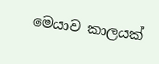මෙයාව කාලයක්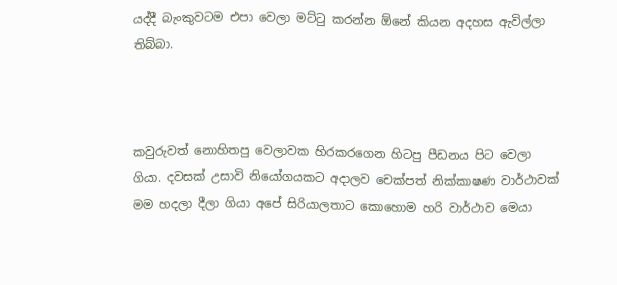යද්දී බැංකුවටම එපා වෙලා මට්ටු කරන්න ඕනේ කියන අදහස ඇවිල්ලා තිබ්බා.



කවුරුවත් නොහිතපු වෙලාවක හිරකරගෙන හිටපු පීඩනය පිට වෙලා ගියා. දවසක් උසාවි නියෝගයකට අදාලව චෙක්පත් නික්කාෂණ වාර්ථාවක් මම හදලා දීලා ගියා අපේ සිරියාලතාට කොහොම හරි වාර්ථාව මෙයා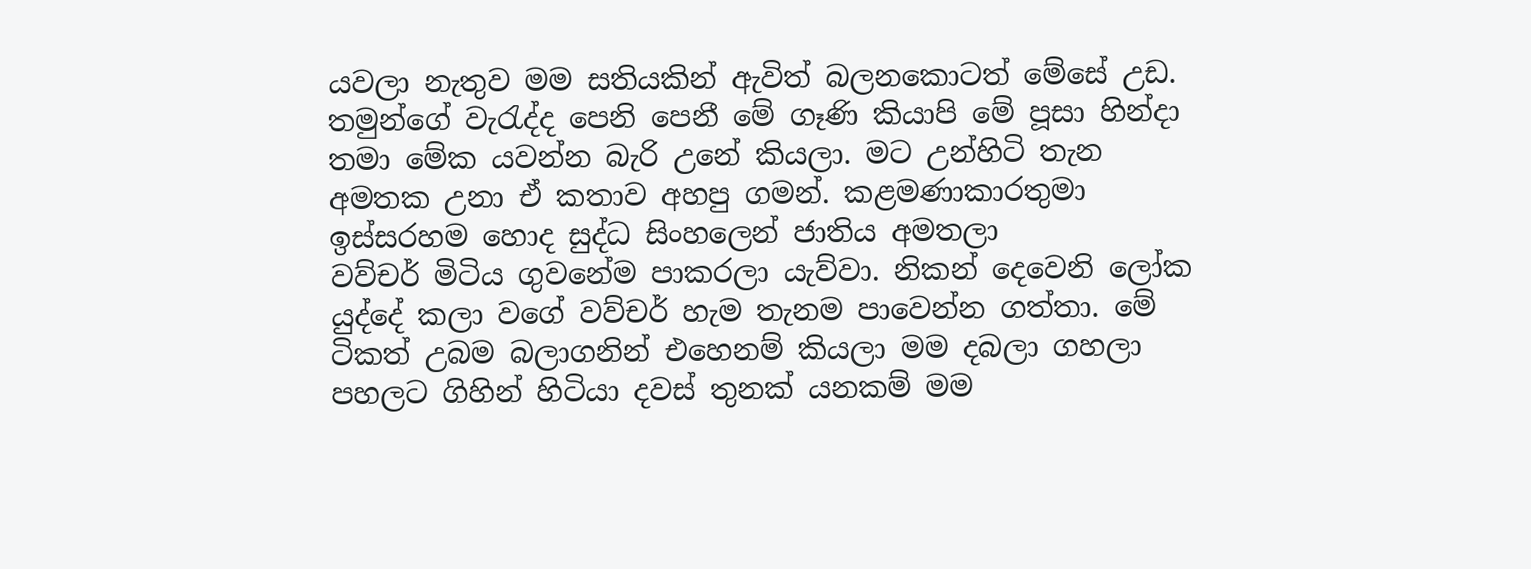යවලා නැතුව මම සතියකින් ඇවිත් බලනකොටත් මේසේ උඩ.
තමුන්ගේ වැරැද්ද පෙනි පෙනී මේ ගෑණි කියාපි මේ පූසා හින්දා තමා මේක යවන්න බැරි උනේ කියලා. මට උන්හිටි තැන අමතක උනා ඒ කතාව අහපු ගමන්. කළමණාකාරතුමා ඉස්සරහම හොද සුද්ධ සිංහලෙන් ජාතිය අමතලා
වව්චර් මිටිය ගුවනේම පාකරලා යැව්වා. නිකන් දෙවෙනි ලෝක යුද්දේ කලා වගේ වව්චර් හැම තැනම පාවෙන්න ගත්තා. මේ ටිකත් උබම බලාගනින් එහෙනම් කියලා මම දබලා ගහලා පහලට ගිහින් හිටියා දවස් තුනක් යනකම් මම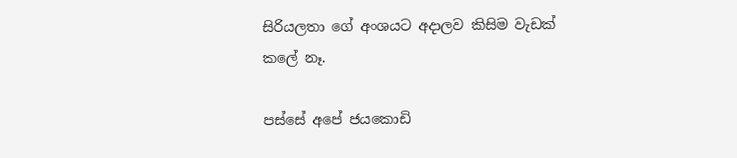සිරියලතා ගේ අංශයට අදාලව කිසිම වැඩක් කලේ නෑ.

පස්සේ අපේ ජයකොඩි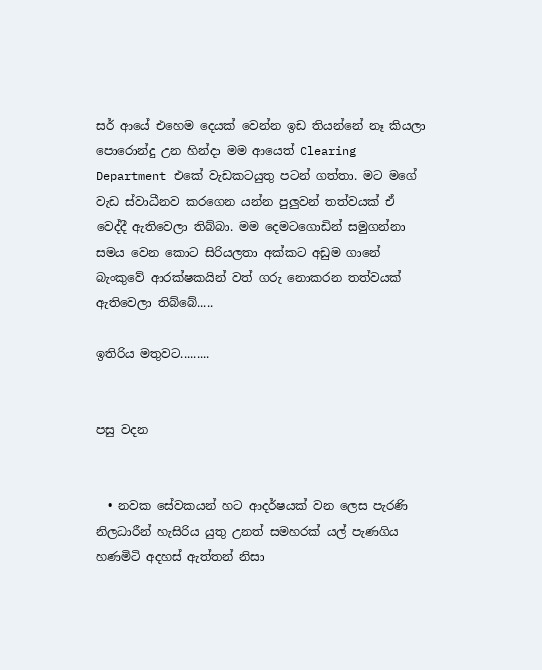සර් ආයේ එහෙම දෙයක් වෙන්න ඉඩ තියන්නේ නෑ කියලා පොරොන්දු උන හින්දා මම ආයෙත් Clearing Department එකේ වැඩකටයුතු පටන් ගත්තා. මට මගේ වැඩ ස්වාධීනව කරගෙන යන්න පුලුවන් තත්වයක් ඒ වෙද්දී ඇතිවෙලා තිබ්බා. මම දෙමටගොඩින් සමුගන්නා සමය වෙන කොට සිරියලතා අක්කට අඩුම ගානේ බැංකුවේ ආරක්ෂකයින් වත් ගරු නොකරන තත්වයක් ඇතිවෙලා තිබ්බේ.....

ඉතිරිය මතුවට.........


පසු වදන


  • නවක සේවකයන් හට ආදර්ෂයක් වන ලෙස පැරණි නිලධාරීන් හැසිරිය යුතු උනත් සමහරක් යල් පැණගිය හණමිටි අදහස් ඇත්තන් නිසා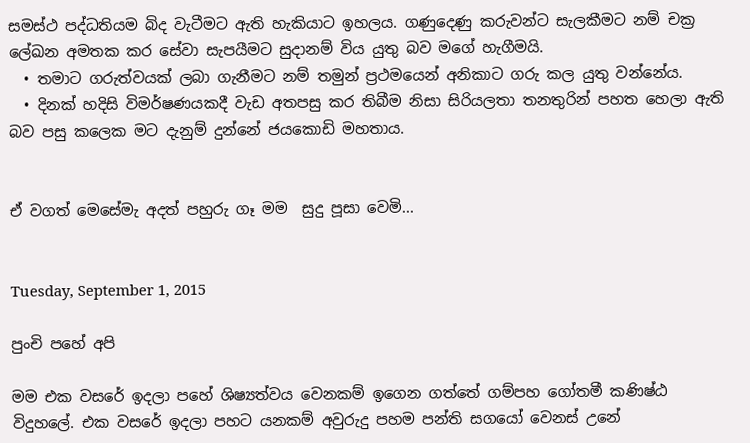සමස්ථ පද්ධතියම බිද වැටීමට ඇති හැකියාට ඉහලය. ගණුදෙණු කරුවන්ට සැලකීමට නම් චක්‍ර ලේඛන අමතක කර සේවා සැපයීමට සුදානම් විය යුතු බව මගේ හැගීමයි.
  • තමාට ගරුත්වයක් ලබා ගැනීමට නම් තමුන් ප්‍රථමයෙන් අනිකාට ගරු කල යුතු වන්නේය.
  • දිනක් හදිසි විමර්ෂණයකදී වැඩ අතපසු කර තිබීම නිසා සිරියලතා තනතුරින් පහත හෙලා ඇති බව පසු කලෙක මට දැනුම් දුන්නේ ජයකොඩි මහතාය.


ඒ වගත් මෙසේමැ අදත් පහුරු ගෑ මම  සුදු පූසා වෙමි...


Tuesday, September 1, 2015

පුංචි පහේ අපි

මම එක වසරේ ඉදලා පහේ ශිෂ්‍යත්වය වෙනකම් ඉගෙන ගත්තේ ගම්පහ ගෝතමී කණිෂ්ඨ විදුහලේ. එක වසරේ ඉදලා පහට යනකම් අවුරුදු පහම පන්ති සගයෝ වෙනස් උනේ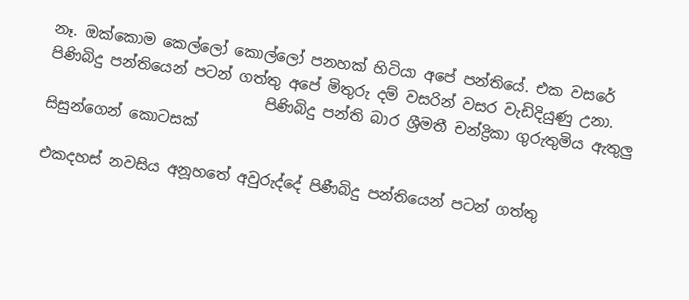නෑ. ඔක්කොම කෙල්ලෝ කොල්ලෝ පනහක් හිටියා අපේ පන්තියේ. එක වසරේ පිණිබිදු පන්තියෙන් පටන් ගත්තු අපේ මිතුරු දම් වසරින් වසර වැඩිදියුණු උනා.
                             පිණිබිදු පන්ති බාර ශ්‍රීමතී චන්ද්‍රිකා ගුරුතුමිය ඇතුලු සිසුන්ගෙන් කොටසක්

එකදහස් නවසිය අනූහතේ අවුරුද්දේ පිණීබිදු පන්තියෙන් පටන් ගත්තු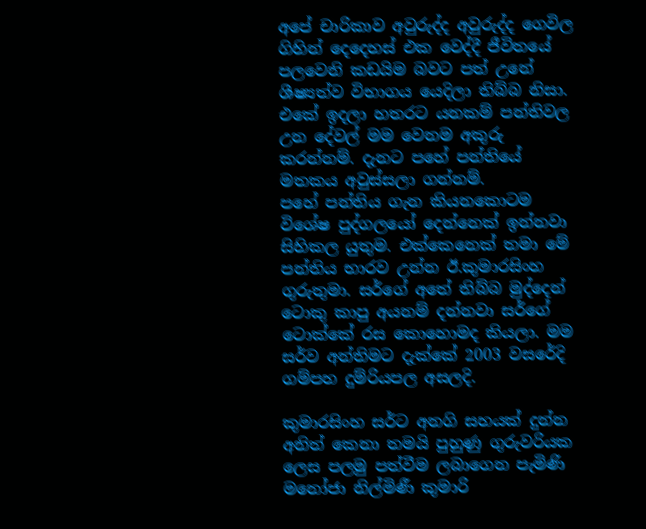අපේ චාරිකාව අවුරුද්ද අවුරුද්ද ගෙවිල ගිහින් දෙදෙහස් එක වෙද්දී ජීවිතයේ පලවෙනි කඩයිම බවට පත් උනේ ශීෂ්‍යත්ව විභාගය යෙදිලා තිබ්බ නිසා. එකේ ඉදලා හතරට යනකම් පන්තිවල උන දේවල් මම වෙනම අකුරු කරන්නම්. දැනට පහේ පන්තියේ මතකය අවුස්සලා ගන්නම්.
පහේ පන්තිය ගැන කියනකොටම විශේෂ පුද්ගලයෝ දෙන්නෙක් ඉන්නවා සිහිකල යුතුම. එක්කෙනෙක් තමා මේ පන්තිය භාරව උන්න ඊ.කුමාරසිංහ ගුරුතුමා. සර්ගේ අතේ තිබ්බ මුද්දෙන් ටොකු කාපු අයනම් දන්නවා සර්ගේ ටොක්කේ රස කොහොමද කියලා. මම සර්ව අන්තිමට දැක්කේ 2003 වසරේදි ගම්පහ දුම්රියපල අසලදි.

කුමාරසිංහ සර්ට අනගි සහයක් දුන්න අනිත් කෙනා තමයි පුහුණු ගුරුවරියක ලෙස පලමු පත්වීම ලබාගෙන පැමිණි මනෝජා නිල්මිණී කුමාරි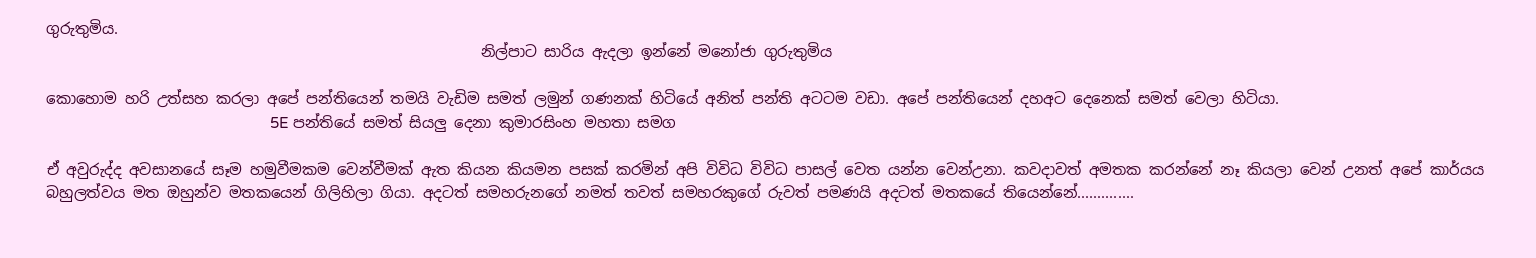ගුරුතුමිය.
                                                          නිල්පාට සාරිය ඇදලා ඉන්නේ මනෝජා ගුරුතුමිය

කොහොම හරි උත්සහ කරලා අපේ පන්තියෙන් තමයි වැඩිම සමත් ලමුන් ගණනක් හිටියේ අනිත් පන්ති අටටම වඩා. අපේ පන්තියෙන් දහඅට දෙනෙක් සමත් වෙලා හිටියා.
                                                        5E පන්තියේ සමත් සියලු දෙනා කුමාරසිංහ මහතා සමග

ඒ අවුරුද්ද අවසානයේ සෑම හමුවීමකම වෙන්වීමක් ඇත කියන කියමන පසක් කරමින් අපි විවිධ විවිධ පාසල් වෙත යන්න වෙන්උනා. කවදාවත් අමතක කරන්නේ නෑ කියලා වෙන් උනත් අපේ කාර්යය බහුලත්වය මත ඔහුන්ව මතකයෙන් ගිලිහිලා ගියා. අදටත් සමහරුනගේ නමත් තවත් සමහරකුගේ රුවත් පමණයි අදටත් මතකයේ තියෙන්නේ..............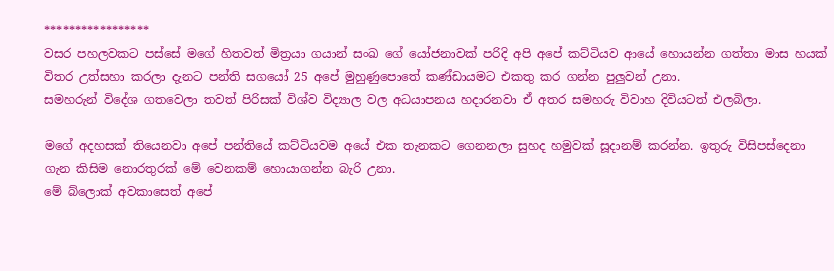*****************
වසර පහලවකට පස්සේ මගේ හිතවත් මිත්‍රයා ගයාන් සංඛ ගේ යෝජනාවක් පරිදි අපි අපේ කට්ටියව ආයේ හොයන්න ගත්තා මාස හයක් විතර උත්සහා කරලා දැනට පන්ති සගයෝ 25 අපේ මුහුණුපොතේ කණ්ඩායමට එකතු කර ගන්න පුලුවන් උනා.
සමහරුන් විදේශ ගතවෙලා තවත් පිරිසක් විශ්ව විද්‍යාල වල අධයාපනය හදාරනවා ඒ අතර සමහරු විවාහ දිවියටත් එලබිලා.

මගේ අදහසක් තියෙනවා අපේ පන්තියේ කට්ටියවම අයේ එක තැනකට ගෙනනලා සුහද හමුවක් සූදානම් කරන්න. ඉතුරු විසිපස්දෙනා ගැන කිසිම නොරතුරක් මේ වෙනකම් හොයාගන්න බැරි උනා.
මේ බ්ලොක් අවකාසෙත් අපේ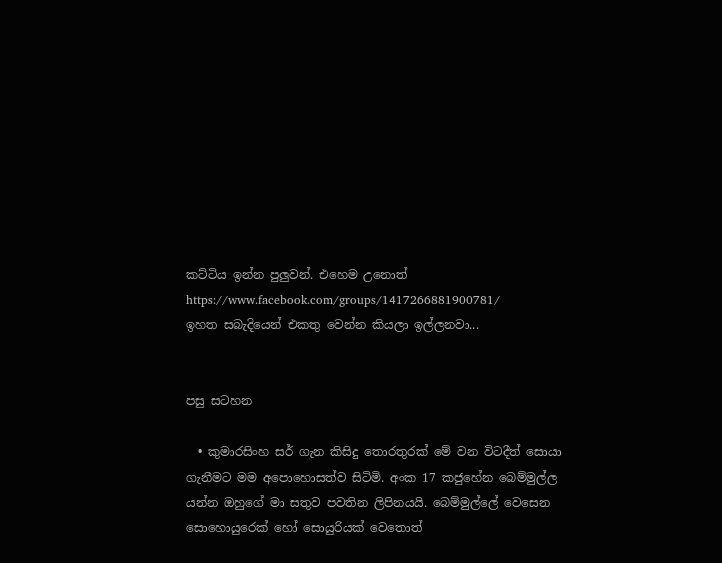කට්ටිය ඉන්න පුලුවන්. එහෙම උනොත්
https://www.facebook.com/groups/1417266881900781/
ඉහත සබැදියෙන් එකතු වෙන්න කියලා ඉල්ලනවා...


පසු සටහන

  • කුමාරසිංහ සර් ගැන කිසිදු තොරතුරක් මේ වන විටදීත් සොයා ගැනීමට මම අපොහොසත්ව සිටිමි. අංක 17 කජුහේන බෙම්මුල්ල යන්න ඔහුගේ මා සතුව පවතින ලිපිනයයි. බෙම්මුල්ලේ වෙසෙන සොහොයුරෙක් හෝ සොයුරියක් වෙතොත්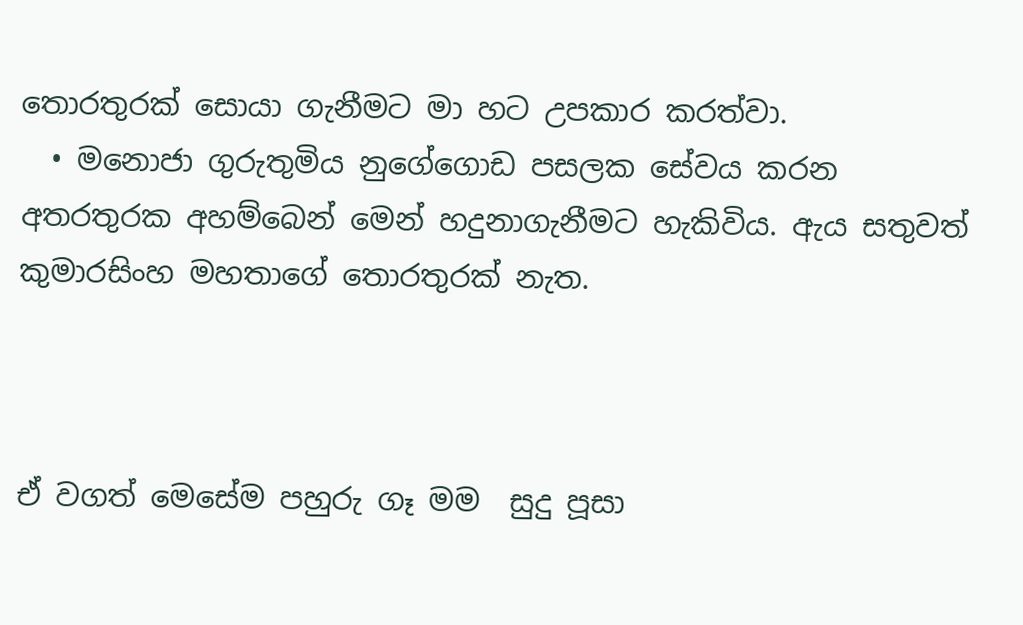තොරතුරක් සොයා ගැනීමට මා හට උපකාර කරත්වා.
  • මනොජා ගුරුතුමිය නුගේගොඩ පසලක සේවය කරන අතරතුරක අහම්බෙන් මෙන් හදුනාගැනීමට හැකිවිය. ඇය සතුවත් කුමාරසිංහ මහතාගේ තොරතුරක් නැත.



ඒ වගත් මෙසේම පහුරු ගෑ මම  සුදු පූසා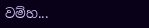වම්හ...